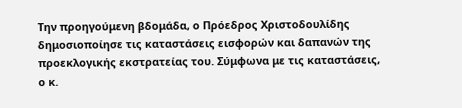Την προηγούμενη βδομάδα, ο Πρόεδρος Χριστοδουλίδης δημοσιοποίησε τις καταστάσεις εισφορών και δαπανών της προεκλογικής εκστρατείας του. Σύμφωνα με τις καταστάσεις, ο κ.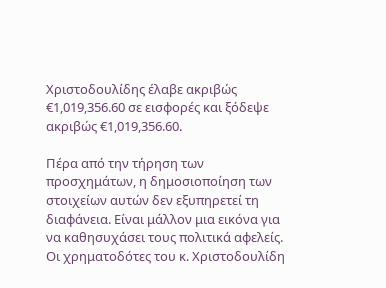Χριστοδουλίδης έλαβε ακριβώς €1,019,356.60 σε εισφορές και ξόδεψε ακριβώς €1,019,356.60.

Πέρα από την τήρηση των προσχημάτων, η δημοσιοποίηση των στοιχείων αυτών δεν εξυπηρετεί τη διαφάνεια. Είναι μάλλον μια εικόνα για να καθησυχάσει τους πολιτικά αφελείς. Οι χρηματοδότες του κ. Χριστοδουλίδη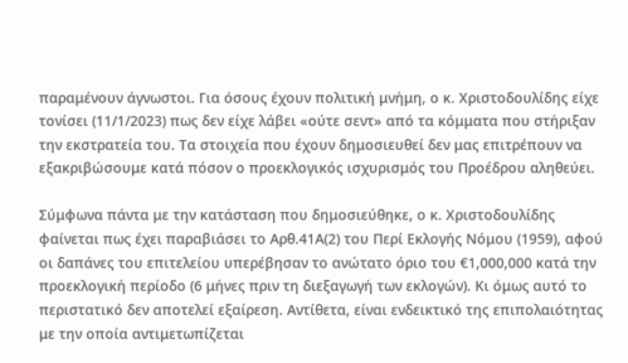παραμένουν άγνωστοι. Για όσους έχουν πολιτική μνήμη, ο κ. Χριστοδουλίδης είχε τονίσει (11/1/2023) πως δεν είχε λάβει «ούτε σεντ» από τα κόμματα που στήριξαν την εκστρατεία του. Τα στοιχεία που έχουν δημοσιευθεί δεν μας επιτρέπουν να εξακριβώσουμε κατά πόσον ο προεκλογικός ισχυρισμός του Προέδρου αληθεύει.

Σύμφωνα πάντα με την κατάσταση που δημοσιεύθηκε, ο κ. Χριστοδουλίδης φαίνεται πως έχει παραβιάσει το Αρθ.41Α(2) του Περί Εκλογής Νόμου (1959), αφού οι δαπάνες του επιτελείου υπερέβησαν το ανώτατο όριο του €1,000,000 κατά την προεκλογική περίοδο (6 μήνες πριν τη διεξαγωγή των εκλογών). Κι όμως αυτό το περιστατικό δεν αποτελεί εξαίρεση. Αντίθετα, είναι ενδεικτικό της επιπολαιότητας με την οποία αντιμετωπίζεται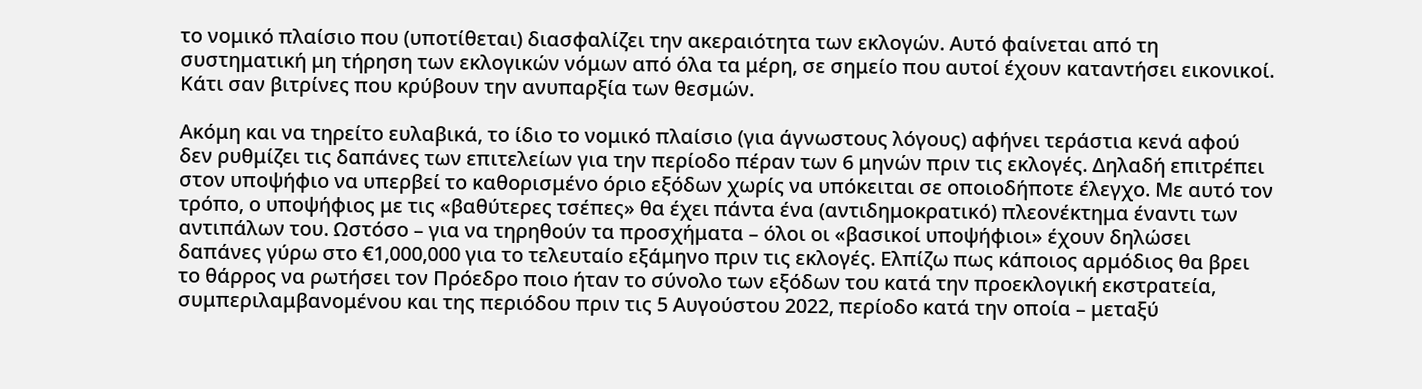το νομικό πλαίσιο που (υποτίθεται) διασφαλίζει την ακεραιότητα των εκλογών. Αυτό φαίνεται από τη συστηματική μη τήρηση των εκλογικών νόμων από όλα τα μέρη, σε σημείο που αυτοί έχουν καταντήσει εικονικοί. Κάτι σαν βιτρίνες που κρύβουν την ανυπαρξία των θεσμών.

Ακόμη και να τηρείτο ευλαβικά, το ίδιο το νομικό πλαίσιο (για άγνωστους λόγους) αφήνει τεράστια κενά αφού δεν ρυθμίζει τις δαπάνες των επιτελείων για την περίοδο πέραν των 6 μηνών πριν τις εκλογές. Δηλαδή επιτρέπει στον υποψήφιο να υπερβεί το καθορισμένο όριο εξόδων χωρίς να υπόκειται σε οποιοδήποτε έλεγχο. Με αυτό τον τρόπο, ο υποψήφιος με τις «βαθύτερες τσέπες» θα έχει πάντα ένα (αντιδημοκρατικό) πλεονέκτημα έναντι των αντιπάλων του. Ωστόσο – για να τηρηθούν τα προσχήματα – όλοι οι «βασικοί υποψήφιοι» έχουν δηλώσει δαπάνες γύρω στο €1,000,000 για το τελευταίο εξάμηνο πριν τις εκλογές. Ελπίζω πως κάποιος αρμόδιος θα βρει το θάρρος να ρωτήσει τον Πρόεδρο ποιο ήταν το σύνολο των εξόδων του κατά την προεκλογική εκστρατεία, συμπεριλαμβανομένου και της περιόδου πριν τις 5 Αυγούστου 2022, περίοδο κατά την οποία – μεταξύ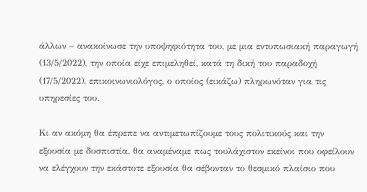άλλων – ανακοίνωσε την υποψηφιότητα του, με μια εντυπωσιακή παραγωγή (13/5/2022), την οποία είχε επιμεληθεί, κατά τη δική του παραδοχή (17/5/2022), επικοινωνιολόγος, ο οποίος (εικάζω) πληρωνόταν για τις υπηρεσίες του.

Κι αν ακόμη θα έπρεπε να αντιμετωπίζουμε τους πολιτικούς και την εξουσία με δυσπιστία, θα αναμέναμε πως τουλάχιστον εκείνοι που οφείλουν να ελέγχουν την εκάστοτε εξουσία θα σέβονταν το θεσμικό πλαίσιο που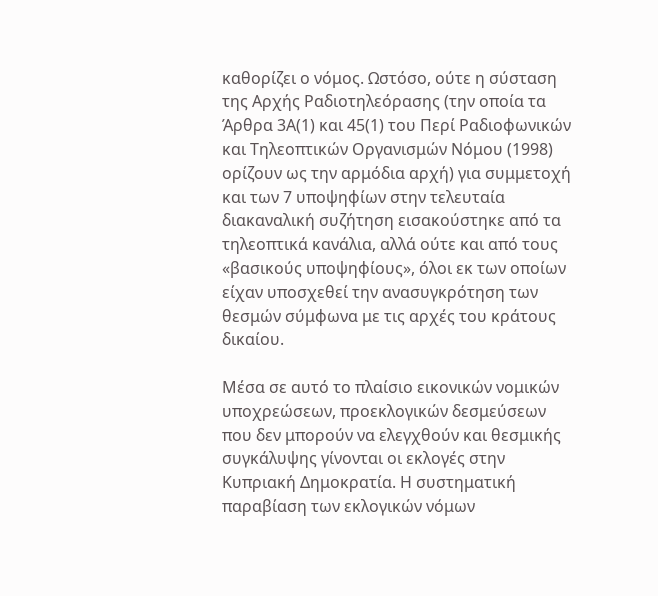καθορίζει ο νόμος. Ωστόσο, ούτε η σύσταση της Αρχής Ραδιοτηλεόρασης (την οποία τα Άρθρα 3Α(1) και 45(1) του Περί Ραδιοφωνικών και Τηλεοπτικών Οργανισμών Νόμου (1998) ορίζουν ως την αρμόδια αρχή) για συμμετοχή και των 7 υποψηφίων στην τελευταία διακαναλική συζήτηση εισακούστηκε από τα τηλεοπτικά κανάλια, αλλά ούτε και από τους «βασικούς υποψηφίους», όλοι εκ των οποίων είχαν υποσχεθεί την ανασυγκρότηση των θεσμών σύμφωνα με τις αρχές του κράτους δικαίου.

Μέσα σε αυτό το πλαίσιο εικονικών νομικών υποχρεώσεων, προεκλογικών δεσμεύσεων που δεν μπορούν να ελεγχθούν και θεσμικής συγκάλυψης γίνονται οι εκλογές στην Κυπριακή Δημοκρατία. Η συστηματική παραβίαση των εκλογικών νόμων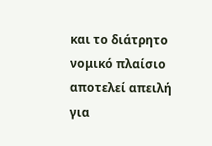και το διάτρητο νομικό πλαίσιο αποτελεί απειλή για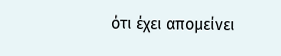ότι έχει απομείνει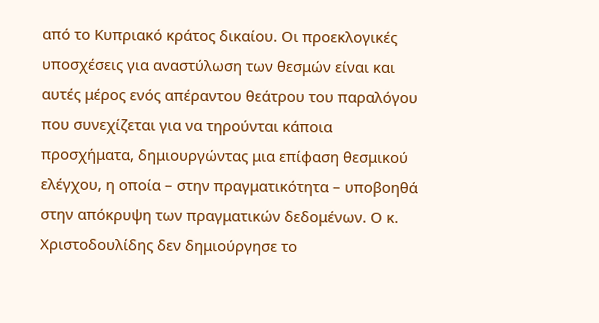από το Κυπριακό κράτος δικαίου. Οι προεκλογικές υποσχέσεις για αναστύλωση των θεσμών είναι και αυτές μέρος ενός απέραντου θεάτρου του παραλόγου που συνεχίζεται για να τηρούνται κάποια προσχήματα, δημιουργώντας μια επίφαση θεσμικού ελέγχου, η οποία – στην πραγματικότητα – υποβοηθά στην απόκρυψη των πραγματικών δεδομένων. Ο κ. Χριστοδουλίδης δεν δημιούργησε το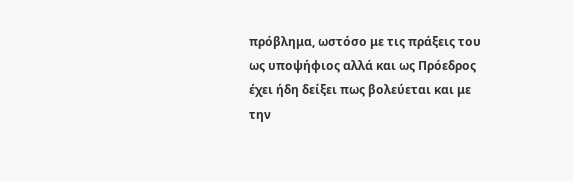πρόβλημα, ωστόσο με τις πράξεις του ως υποψήφιος αλλά και ως Πρόεδρος έχει ήδη δείξει πως βολεύεται και με την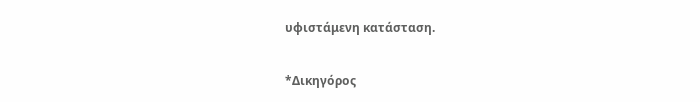υφιστάμενη κατάσταση.

*Δικηγόρος